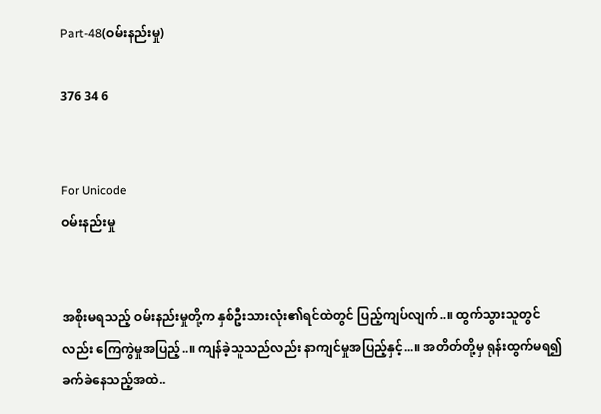Part-48(ဝမ်းနည်းမှု)

376 34 6


For Unicode
ဝမ်းနည်းမှု


အစိုးမရသည့် ဝမ်းနည်းမှုတို့က နှစ်ဦးသားလုံး၏ရင်ထဲတွင် ပြည့်ကျပ်လျက်..။ ထွက်သွားသူတွင်လည်း ကြေကွဲမှုအပြည့်..။ ကျန်ခဲ့သူသည်လည်း နာကျင်မှုအပြည့်နှင့်...။ အတိတ်တို့မှ ရုန်းထွက်မရ၍ ခက်ခဲနေသည့်အထဲ..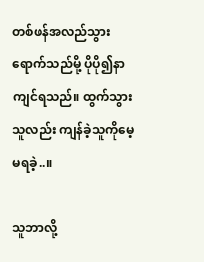တစ်ဖန်အလည်သွားရောက်သည်မို့ ပိုပို၍နာကျင်ရသည်။ ထွက်သွားသူလည်း ကျန်ခဲ့သူကိုမေ့မရခဲ့..။

သူဘာလို့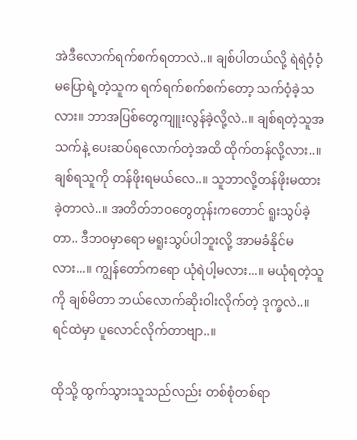အဲဒီလောက်ရက်စက်ရတာလဲ..။ ချစ်ပါတယ်လို့ ရဲရဲဝံ့ဝံ့မပြောရဲ့တဲ့သူက ရက်ရက်စက်စက်တော့ သက်ဝံ့ခဲ့သလား။ ဘာအပြစ်တွေကျူးလွန်ခဲ့လို့လဲ..။ ချစ်ရတဲ့သူအသက်နဲ့ ပေးဆပ်ရလောက်တဲ့အထိ ထိုက်တန်လို့လား..။ ချစ်ရသူကို တန်ဖိုးရမယ်လေ..။ သူဘာလို့တန်ဖိုးမထားခဲ့တာလဲ..။ အတိတ်ဘဝတွေတုန်းကတောင် ရူးသွပ်ခဲ့တာ.. ဒီဘဝမှာရော မရူးသွပ်ပါဘူးလို့ အာမခံနိုင်မလား...။ ကျွန်တော်ကရော ယုံရဲပါ့မလား...။ မယုံရတဲ့သူကို ချစ်မိတာ ဘယ်လောက်ဆိုးဝါးလိုက်တဲ့ ဒုက္ခလဲ..။ ရင်ထဲမှာ ပူလောင်လိုက်တာဗျာ..။

ထိုသို့ ထွက်သွားသူသည်လည်း တစ်စုံတစ်ရာ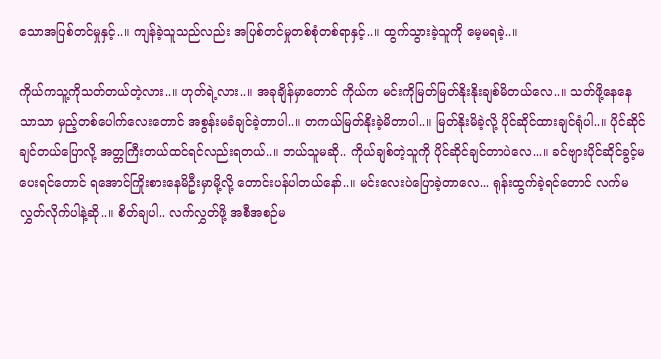သောအပြစ်တင်မှုနှင့်..။ ကျန်ခဲ့သူသည်လည်း အပြစ်တင်မှုတစ်စုံတစ်ရာနှင့်..။ ထွက်သွားခဲ့သူကို မေ့မရခဲ့..။

ကိုယ်ကသူ့ကိုသတ်တယ်တဲ့လား..။ ဟုတ်ရဲ့လား..။ အခုချိန်မှာတောင် ကိုယ်က မင်းကိုမြတ်မြတ်နိုးနိုးချစ်မိတယ်လေ..။ သတ်ဖို့နေနေသာသာ မှည့်တစ်ပေါက်လေးတောင် အစွန်းမခံချင်ခဲ့တာပါ..။ တကယ်မြတ်နိုးခဲ့မိတာပါ..။ မြတ်နိုးမိခဲ့လို့ ပိုင်ဆိုင်ထားချင်ရုံပါ..။ ပိုင်ဆိုင်ချင်တယ်ပြောလို့ အတ္တကြီးတယ်ထင်ရင်လည်းရတယ်..။ ဘယ်သူမဆို.. ကိုယ်ချစ်တဲ့သူကို ပိုင်ဆိုင်ချင်တာပဲလေ...။ ခင်ဗျားပိုင်ဆိုင်ခွင့်မပေးရင်တောင် ရအောင်ကြိုး‌စားနေမိဦးမှာမို့လို့ တောင်းပန်ပါတယ်နော်..။ မင်းလေးပဲပြောခဲ့တာလေ... ရုန်းထွက်ခဲ့ရင်တောင် လက်မလွှတ်လိုက်ပါနဲ့ဆို..။ စိတ်ချပါ.. လက်လွှတ်ဖို့ အစီအစဉ်မ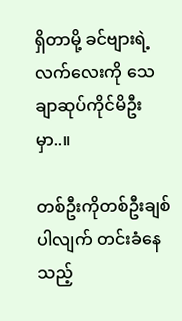ရှိတာမို့ ‌ခင်ဗျားရဲ့လက်လေးကို သေချာဆုပ်ကိုင်မိဦးမှာ..။

တစ်ဦးကိုတစ်ဦးချစ်ပါလျက် တင်းခံနေသည့်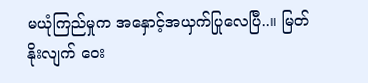မယုံကြည်မှုက အနှောင့်အယှက်ပြုလေပြီ..။ မြတ်နိုးလျက် ဝေး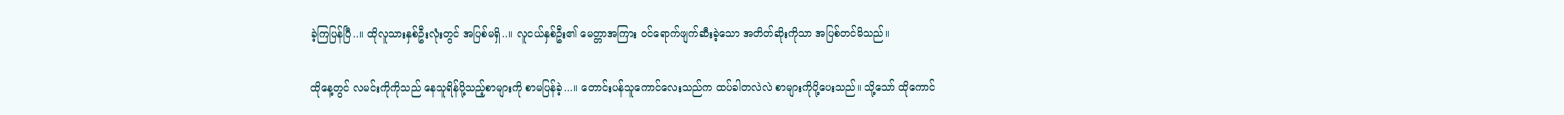ခဲ့ကြပြန်ပြီ..။ ထိုလူသားနှစ်ဦးလုံးတွင် အပြစ်မရှိ..။ လူငယ်နှစ်ဦး၏ မေတ္တာအကြား ဝင်‌ရောက်ဖျက်ဆီးခဲ့သော အတိတ်ဆိုးကိုသာ အပြစ်တင်မိသည်။

ထိုနေ့တွင် လမင်းကိုကိုသည် နေသူရိန်ပို့သည့်စာများကို စာမပြန်ခဲ့...။ တောင်းပန်သူကောင်လေးသည်က ထပ်ခါတလဲလဲ စာများကိုပို့ပေးသည်။ သို့သော် ထိုကောင်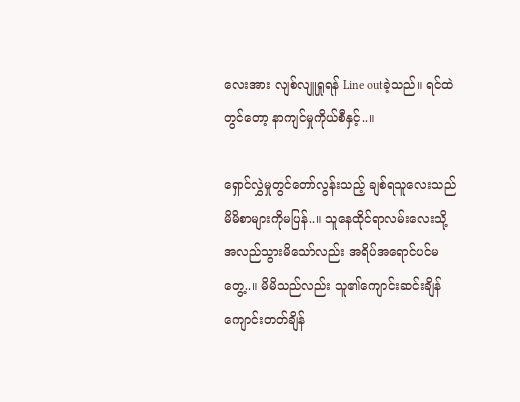လေးအား လျစ်လျူရှုရန် Line outခဲ့သည်။ ရင်ထဲတွင်တော့ နာကျင်မှုကိုယ်စီနှင့်..။

ရှောင်လွှဲမှုတွင်တော်လွန်းသည့် ချစ်ရသူလေးသည် မိမိစာများကိုမပြန်..။ သူနေထိုင်ရာလမ်းလေးသို့ အလည်သွားမိသော်လည်း အရိပ်အရောင်ပင်မတွေ့..။ မိမိသည်လည်း သူ၏ကျောင်းဆင်းချိန် ကျောင်းတတ်ချိန်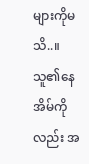များကိုမသိ..။ သူ၏နေအိမ်ကိုလည်း အ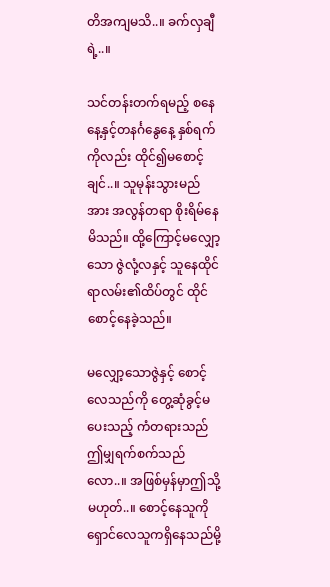တိအကျမသိ..။ ခက်လှချီရဲ့..။

သင်တန်းတက်ရမည့် စနေနေ့နှင့်တနင်္ဂနွေနေ့ နှစ်ရက်ကိုလည်း ထိုင်၍မစောင့်ချင်..။ သူမုန်းသွားမည်အား အလွန်တရာ စိုးရိမ်နေမိသည်။ ထို့ကြောင့်မလျှော့သော ဇွဲလုံ့လနှင့် သူနေထိုင်ရာလမ်း၏ထိပ်တွင် ထိုင်စောင့်နေခဲ့သည်။

မလျှော့သောဇွဲနှင့် စောင့်လေသည်ကို တွေ့ဆုံခွင့်မပေးသည့် ကံတရားသည် ဤမျှရက်စက်သည်လော..။ အဖြစ်မှန်မှာဤသို့မဟုတ်..။ စောင့်နေသူကို ရှောင်လေသူကရှိနေသည်မို့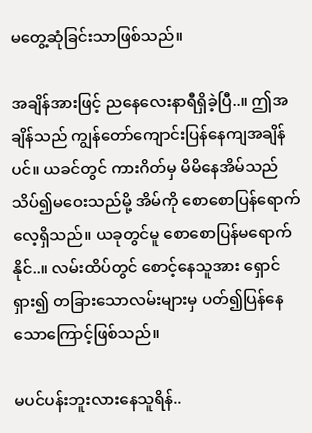မတွေ့ဆုံခြင်းသာဖြစ်သည်။

အချိန်အားဖြင့် ညနေလေးနာရီရှိခဲ့ပြီ..။ ဤအချိန်သည် ကျွန်တော်ကျောင်းပြန်နေကျအချိန်ပင်။ ယခင်တွင် ကားဂိတ်မှ မိမိနေအိမ်သည် သိပ်၍မဝေးသည်မို့ အိမ်ကို စောစောပြန်ရောက်လေ့ရှိသည်။ ယခုတွင်မူ စောစောပြန်မရောက်နိုင်..။ လမ်းထိပ်တွင် စောင့်နေသူအား ရှောင်ရှား၍ တခြားသောလမ်းများမှ ပတ်၍ပြန်နေသောကြောင့်ဖြစ်သည်။

မပင်ပန်းဘူးလားနေသူရိန်..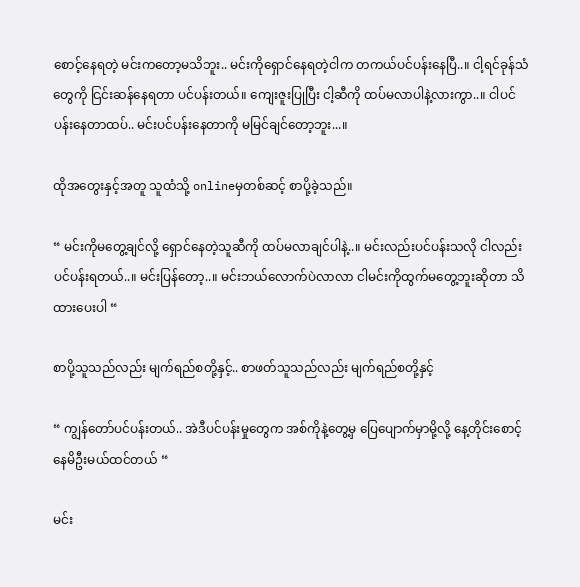စောင့်နေရတဲ့ မင်းကတော့မသိဘူး.. မင်းကိုရှောင်နေရတဲ့ငါက တကယ်ပင်ပန်းနေပြီ..။ ငါ့ရင်ခုန်သံတွေကို ငြင်းဆန်နေရတာ ပင်ပန်းတယ်။ ကျေးဇူးပြုပြီး ငါ့ဆီကို ထပ်မလာပါနဲ့လားကွာ..။ ငါပင်ပန်းနေတာထပ်.. မင်းပင်ပန်းနေတာကို မမြင်ချင်တော့ဘူး...။

ထို‌အတွေးနှင့်အတူ သူထံသို့ onlineမှတစ်ဆင့် စာပို့ခဲ့သည်။

“ မင်းကိုမတွေ့ချင်လို့ ရှောင်နေတဲ့သူဆီကို ထပ်မလာချင်ပါနဲ့..။ မင်းလည်းပင်ပန်းသလို ငါလည်းပင်ပန်းရတယ်..။ မင်းပြန်တော့..။ မင်းဘယ်လောက်ပဲလာလာ ငါမင်းကိုထွက်မတွေ့ဘူးဆိုတာ သိထားပေးပါ “

စာပို့သူသည်လည်း မျက်ရည်စတို့နှင့်.. စာဖတ်သူသည်လည်း မျက်ရည်စတို့နှင့်

“ ကျွန်တော်ပင်ပန်းတယ်.. အဲဒီပင်ပန်းမှုတွေက အစ်ကိုနဲ့တွေ့မှ ပြေပျောက်မှာမို့လို့ နေ့တိုင်းစောင့်နေမိဦးမယ်ထင်တယ် “

မင်း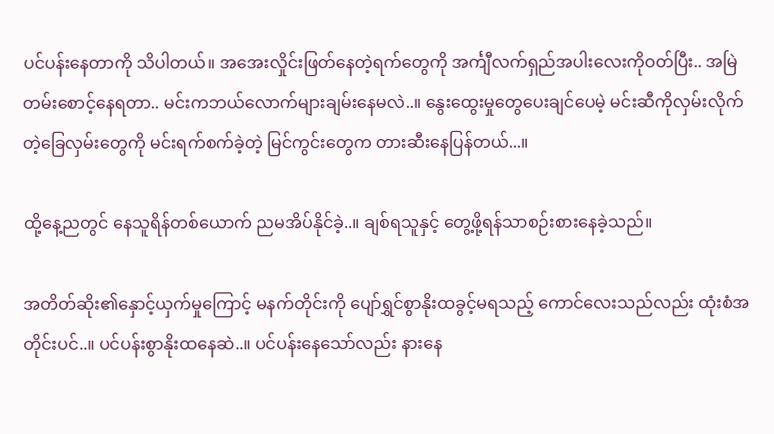ပင်ပန်းနေတာကို သိပါတယ်။ အအေးလှိုင်းဖြတ်နေတဲ့ရက်တွေကို အင်္ကျီလက်ရှည်အပါးလေးကိုဝတ်ပြီး.. အမြဲတမ်းစောင့်နေရတာ.. မင်းကဘယ်လောက်များချမ်းနေမလဲ..။ နွေးထွေးမှုတွေပေးချင်ပေမဲ့ မင်းဆီကိုလှမ်းလိုက်တဲ့ခြေလှမ်းတွေကို မင်းရက်စက်ခဲ့တဲ့ မြင်ကွင်းတွေက တားဆီးနေပြန်တယ်...။

ထို့နေ့ညတွင် နေသူရိန်တစ်‌ယောက် ညမအိပ်နိုင်ခဲ့..။ ချစ်ရသူနှင့် တွေ့ဖို့ရန်သာစဉ်းစားနေခဲ့သည်။

အတိတ်ဆိုး၏နှောင့်ယှက်မှုကြောင့် မနက်တိုင်းကို ပျော်ရွှင်စွာနိုးထခွင့်မရသည့် ကောင်လေးသည်လည်း ထုံးစံအတိုင်းပင်..။ ပင်ပန်းစွာနိုးထနေဆဲ..။ ပင်ပန်းနေသော်လည်း နားနေ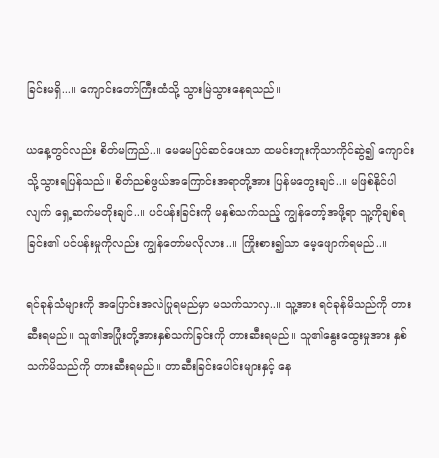ခြင်းမရှိ...။ ကျောင်းတော်ကြီးထံသို့ သွားမြဲသွားနေရသည်။

ယနေ့တွင်လည်း စိတ်မကြည်..။ မေမေပြင်ဆင်ပေးသာ ထမင်းဘူးကိုသာကိုင်ဆွဲ၍ ကျောင်းသို့သွားရပြန်သည်။ ‌‌စိတ်ညစ်ဖွယ်အကြောင်းအရာတို့အား ပြန်မတွေးချင်..။ မဖြစ်နိုင်ပါလျက် ရှေ့ဆက်မတိုးချင်..။ ပင်ပန်းခြင်းကို မနှစ်သက်သည့် ကျွန်တော့်အဖို့ရာ သူ့ကိုချစ်ရခြင်း၏ ပင်ပန်းမှုကိုလည်း ကျွန်တော်မလိုလား..။ ကြိုးစား၍သာ မေ့ဖျောက်ရမည်..။

ရင်ခုန်သံများကို အပြောင်းအလဲပြုရမည်မှာ မသက်သာလှ..။ သူ့အား ရင်ခုန်မိသည်ကို တားဆီးရမည်။ သူ၏အပြုံးတို့အားနှစ်သက်ခြင်းကို တားဆီးရမည်။ သူ၏နွေးထွေးမှုအား နှစ်သက်မိသည်ကို တားဆီးရမည်။ တာဆီးခြင်းပေါင်းများနှင့် နေ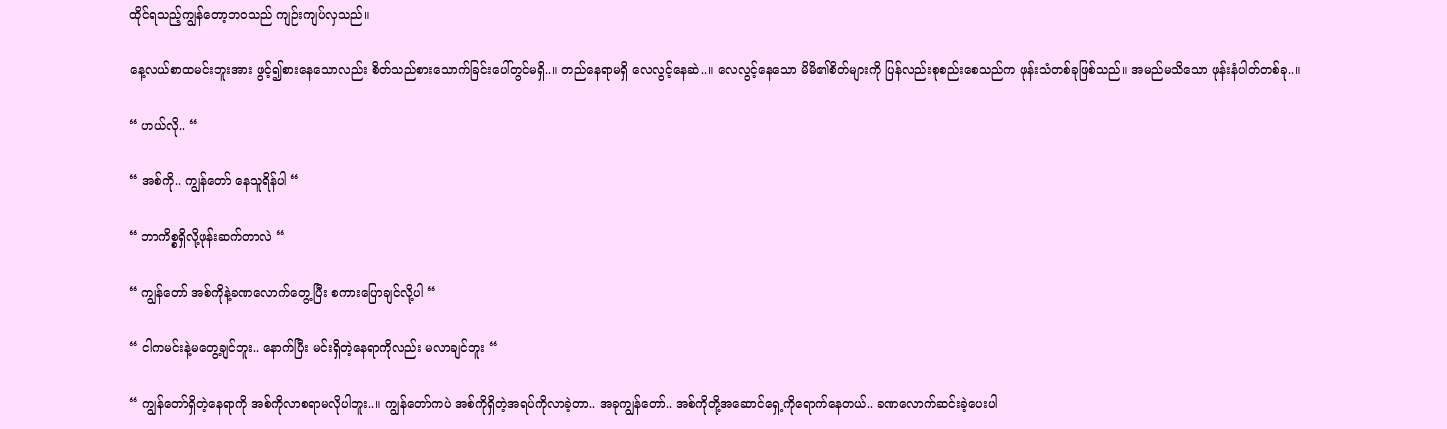ထိုင်ရသည့်ကျွန်တော့ဘဝသည် ကျဉ်းကျပ်လှသည်။

နေ့လယ်စာထမင်းဘူးအား ဖွင့်၍စားနေသောလည်း စိတ်သည်စားသောက်ခြင်းပေါ်တွင်မရှိ..။ တည်နေရာမရှိ လေလွင့်နေဆဲ..။ ‌လေလွင့်နေသော မိမိ၏စိတ်များကို ပြန်လည်းစုစည်းစေသည်က ဖုန်းသံတစ်ခုဖြစ်သည်။ အမည်မသိသော ဖုန်းနံပါတ်တစ်ခု..။

“ ဟယ်လို.. “

“ အစ်ကို.. ကျွန်တော် နေသူရိန်ပါ “

“ ဘာကိစ္စရှိလို့ဖုန်းဆက်တာလဲ “

“ ကျွန်တော် အစ်ကိုနဲ့ခဏလောက်တွေ့ပြီး စကားပြောချင်လို့ပါ “

“ ငါကမင်းနဲ့မတွေ့ချင်ဘူး.. နောက်ပြီး မင်းရှိတဲ့နေရာကိုလည်း မလာချင်ဘူး “

“ ကျွန်တော်ရှိတဲ့နေရာကို အစ်ကိုလာစရာမလိုပါဘူး..။ ကျွန်တော်ကပဲ အစ်ကိုရှိတဲ့အရပ်ကိုလာခဲ့တာ.. အခုကျွန်တော်.. အစ်ကိုတို့အဆောင်ရှေ့ကိုရောက်နေတယ်.. ခဏလောက်ဆင်းခဲ့ပေးပါ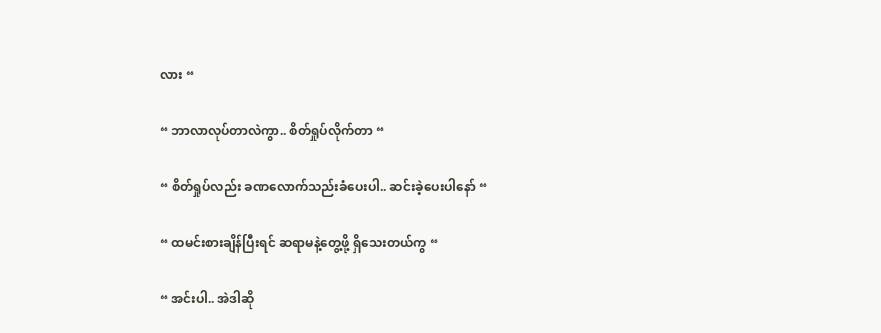လား “

“ ဘာလာလုပ်တာလဲကွာ.. စိတ်ရှုပ်လိုက်တာ “

“ စိတ်ရှုပ်လည်း ခဏလောက်သည်းခံပေးပါ.. ဆင်းခဲ့ပေးပါနော် “

“ ထမင်းစားချိန်ပြီးရင် ဆရာမနဲ့တွေ့ဖို့ ရှိသေးတယ်ကွ “

“ အင်းပါ.. အဲဒါဆို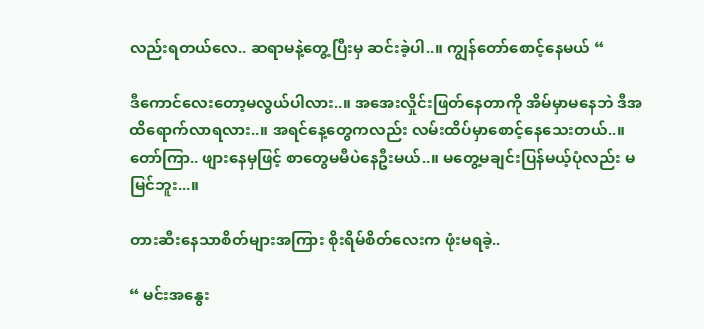လည်းရတယ်လေ.. ဆရာမနဲ့တွေ့ပြီးမှ ဆင်းခဲ့ပါ..။ ကျွန်တော်စောင့်နေမယ် “

ဒီကောင်လေးတော့မလွယ်ပါလား..။ အအေးလှိုင်းဖြတ်နေတာကို အိမ်မှာမနေဘဲ ဒီအထိရောက်လာရလား..။ အရင်နေ့တွေကလည်း လမ်းထိပ်မှာစောင့်နေသေးတယ်..။ တော်ကြာ.. ဖျားနေမှဖြင့် စာတွေမမီပဲနေဦးမယ်..။ မတွေ့မချင်းပြန်မယ့်ပုံလည်း မမြင်ဘူး...။

တားဆီးနေသာစိတ်များအကြား စိုးရိမ်စိတ်လေးက ဖုံးမရခဲ့..

“ မင်းအနွေး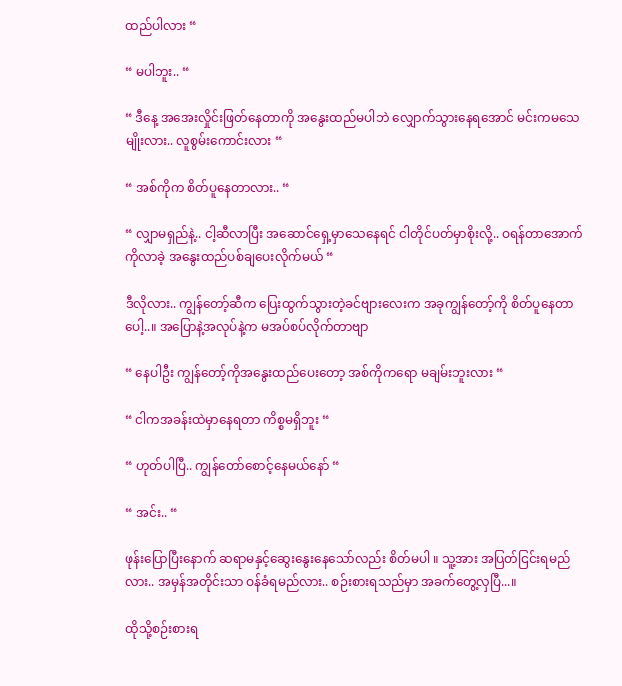ထည်ပါလား “

“ မပါဘူး.. “

“ ဒီနေ့ အအေးလှိုင်းဖြတ်နေတာကို အနွေးထည်မပါဘဲ လျှောက်သွားနေရအောင် မင်းကမသေမျိုးလား.. လူစွမ်းကောင်းလား “

“ အစ်ကိုက စိတ်ပူနေတာလား.. “

“ လျှာမရှည်နဲ့.. ငါ့ဆီလာပြီး အဆောင်ရှေ့မှာသေနေရင် ငါတိုင်ပတ်မှာစိုးလို့.. ဝရန်တာအောက်ကိုလာခဲ့ အနွေးထည်ပစ်ချပေးလိုက်မယ် “

ဒီလိုလား.. ကျွန်တော့်ဆီက ပြေးထွက်သွားတဲ့ခင်ဗျားလေးက အခုကျွန်တော့်ကို စိတ်ပူနေတာပေါ့..။ အပြောနဲ့အလုပ်နဲ့က မအပ်စပ်လိုက်တာဗျာ

“ နေပါဦး ကျွန်တော့်ကိုအနွေးထည်ပေးတော့ အစ်ကိုကရော မချမ်းဘူးလား “

“ ငါကအခန်းထဲမှာနေရတာ ကိစ္စမရှိဘူး “

“ ဟုတ်ပါပြီ.. ကျွန်တော်စောင့်နေမယ်နော် “

“ အင်း.. “

ဖုန်းပြောပြီးနောက် ဆရာမနှင့်ဆွေးနွေးနေသော်လည်း စိတ်မပါ ။ သူ့အား အပြတ်ငြင်းရမည်လား.. အမှန်အတိုင်းသာ ဝန်ခံရမည်လား.. စဉ်းစားရသည်မှာ အခက်တွေ့လှပြီ...။

ထိုသို့စဉ်းစားရ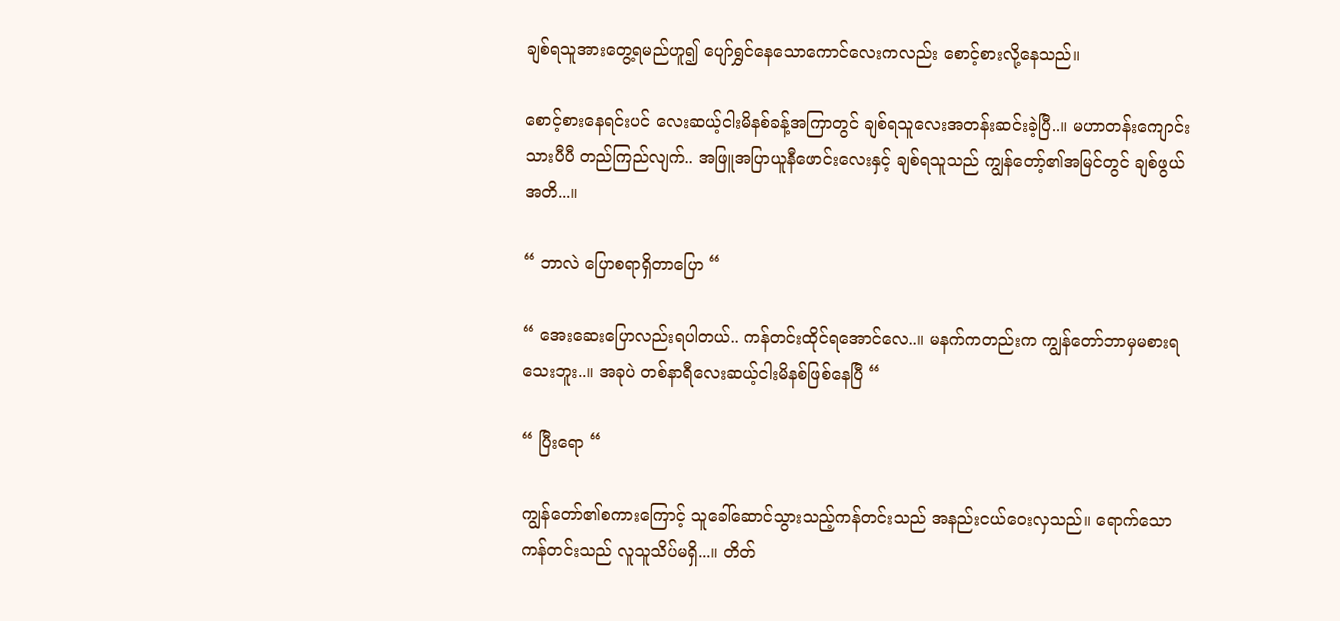ချစ်ရသူအားတွေ့ရမည်ဟူ၍ ပျော်ရွှင်နေသောကောင်လေးကလည်း စောင့်စားလို့နေသည်။

စောင့်‌စားနေရင်းပင် လေးဆယ့်ငါးမိနစ်ခန့်အကြာတွင် ချစ်ရသူလေးအတန်းဆင်းခဲ့ပြီ..။ မဟာတန်းကျောင်းသားပီပီ တည်ကြည်လျက်.. အဖြူအပြာယူနီဖောင်းလေးနှင့် ချစ်ရသူသည် ကျွန်တော့်၏အမြင်တွင် ချစ်ဖွယ်အတိ...။

“ ဘာလဲ ပြောစရာရှိတာပြော “

“ အေးဆေးပြောလည်းရပါတယ်.. ကန်တင်းထိုင်ရအောင်လေ..။ မနက်ကတည်းက ကျွန်တော်ဘာမှမစားရသေးဘူး..။ အခုပဲ တစ်နာရီလေးဆယ့်ငါးမိနစ်ဖြစ်နေပြီ “

“ ပြီးရော “

ကျွန်တော်၏စကားကြောင့် သူခေါ်ဆောင်သွားသည့်ကန်တင်းသည် အနည်းငယ်ဝေးလှသည်။ ရောက်သောကန်တင်းသည် လူသူသိပ်မရှိ...။ တိတ်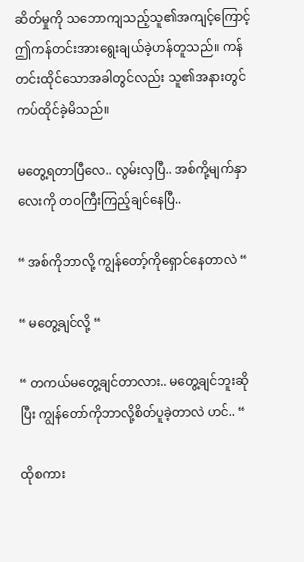ဆိတ်မှုကို သဘောကျသည့်သူ၏အကျင့်ကြောင့် ဤကန်တင်းအားရွေးချယ်ခဲ့ဟန်တူသည်။ ကန်တင်းထိုင်သောအခါတွင်လည်း သူ၏အနားတွင် ကပ်ထိုင်ခဲ့မိသည်။

မတွေ့ရတာပြီလေ.. လွမ်းလှပြီ.. အစ်ကို့မျက်နှာလေးကို တဝကြီးကြည့်ချင်နေပြီ..

“ အစ်ကိုဘာလို့ ကျွန်တော့်ကိုရှောင်နေတာလဲ “

“ မတွေ့ချင်လို့ “

“ တကယ်မတွေ့ချင်တာလား.. မတွေ့ချင်ဘူးဆိုပြီး ကျွန်တော်ကိုဘာလို့စိတ်ပူခဲ့တာလဲ ဟင်.. “

ထိုစကား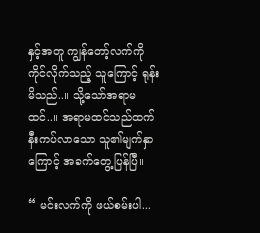နှင့်အတူ ကျွန်တော့်လက်ကိုကိုင်လိုက်သည့် သူကြောင့် ရုန်းမိသည်..။ သို့သော်အရာမထင်..။ အရာမထင်သည်ထက် နီးကပ်လာသော သူ၏မျက်နှာကြောင့် အခက်တွေ့ပြန်ပြီ။

“ မင်းလက်ကို ဖယ်စမ်းပါ...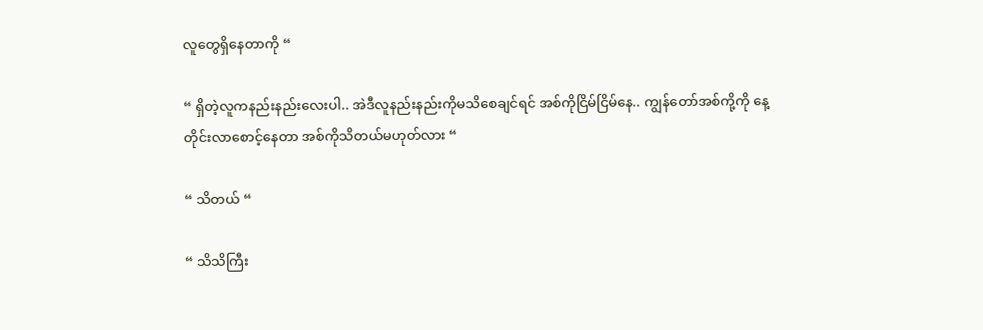လူတွေရှိနေတာကို “

“ ရှိတဲ့လူကနည်းနည်းလေးပါ.. အဲဒီလူနည်းနည်းကိုမသိစေချင်ရင် အစ်ကိုငြိမ်ငြိမ်နေ.. ကျွန်တော်အစ်ကို့ကို နေ့တိုင်းလာစောင့်နေတာ အစ်ကိုသိတယ်မဟုတ်လား “

“ သိတယ် “

“ သိသိကြီး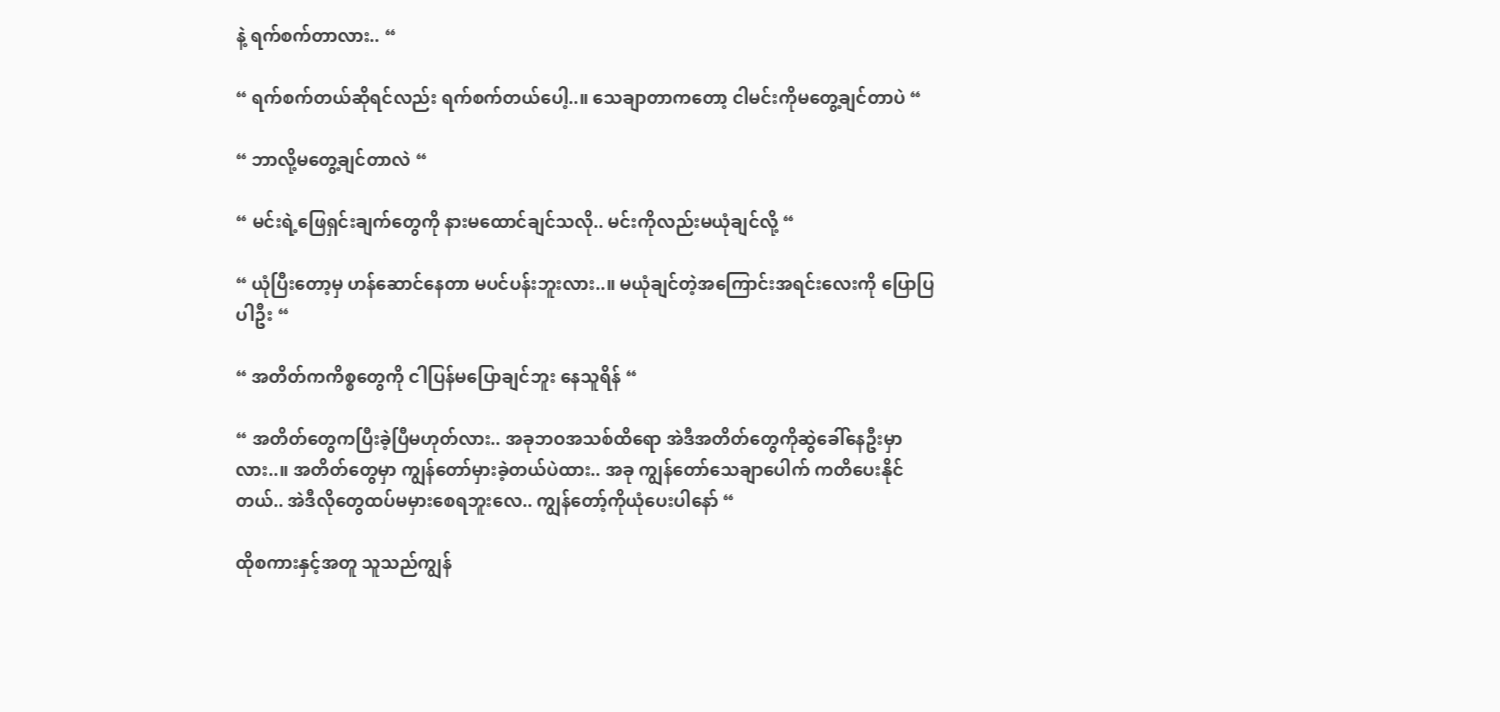နဲ့ ရက်စက်တာလား.. “

“ ရက်စက်တယ်ဆိုရင်လည်း ရက်စက်တယ်ပေါ့..။ သေချာတာကတော့ ငါမင်းကိုမတွေ့ချင်တာပဲ “

“ ဘာလို့မတွေ့ချင်တာလဲ “

“ မင်းရဲ့ဖြေရှင်းချက်တွေကို နားမထောင်ချင်သလို.. မင်းကိုလည်းမယုံချင်လို့ “

“ ယုံပြီးတော့မှ ဟန်ဆောင်နေတာ မပင်ပန်းဘူးလား..။ မယုံချင်တဲ့အကြောင်းအရင်းလေးကို ပြောပြပါဦး “

“ အတိတ်ကကိစ္စတွေကို ငါပြန်မပြောချင်ဘူး နေသူရိန် “

“ အတိတ်တွေကပြီးခဲ့ပြီမဟုတ်လား.. အခုဘဝအသစ်ထိရော အဲဒီအတိတ်တွေကိုဆွဲခေါ်နေဦးမှာလား..။ အတိတ်တွေမှာ ကျွန်တော်မှားခဲ့တယ်ပဲထား.. အခု ကျွန်တော်သေချာပေါက် ကတိပေးနိုင်တယ်.. အဲဒီလိုတွေထပ်မမှားစေရဘူးလေ.. ကျွန်တော့်ကိုယုံပေးပါနော် “

ထိုစကားနှင့်အတူ သူသည်ကျွန်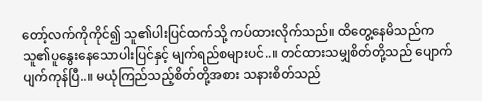တော့်လက်ကိုကိုင်၍ သူ၏ပါးပြင်ထက်သို့ ကပ်ထားလိုက်သည်။ ထိတွေ့နေမိသည်က သူ၏ပူနွေးနေသောပါးပြင်နှင့် မျက်ရည်စများပင်..။ တင်ထားသမျှစိတ်တို့သည် ပျောက်ပျက်ကုန်ပြီ..။ မယုံကြည်သည့်စိတ်တို့အစား သနားစိတ်သည်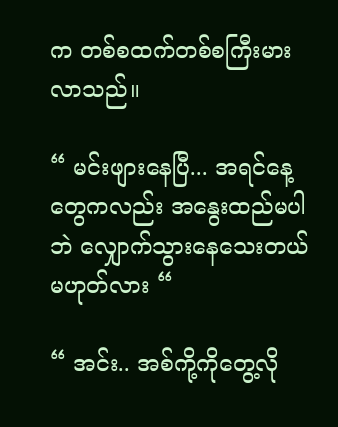က တစ်စထက်တစ်စကြီးမားလာသည်။

“ မင်းဖျားနေပြီ... အရင်နေ့တွေကလည်း အနွေးထည်မပါဘဲ လျှောက်သွားနေသေးတယ်မဟုတ်လား “

“ အင်း.. အစ်ကို့ကိုတွေ့လို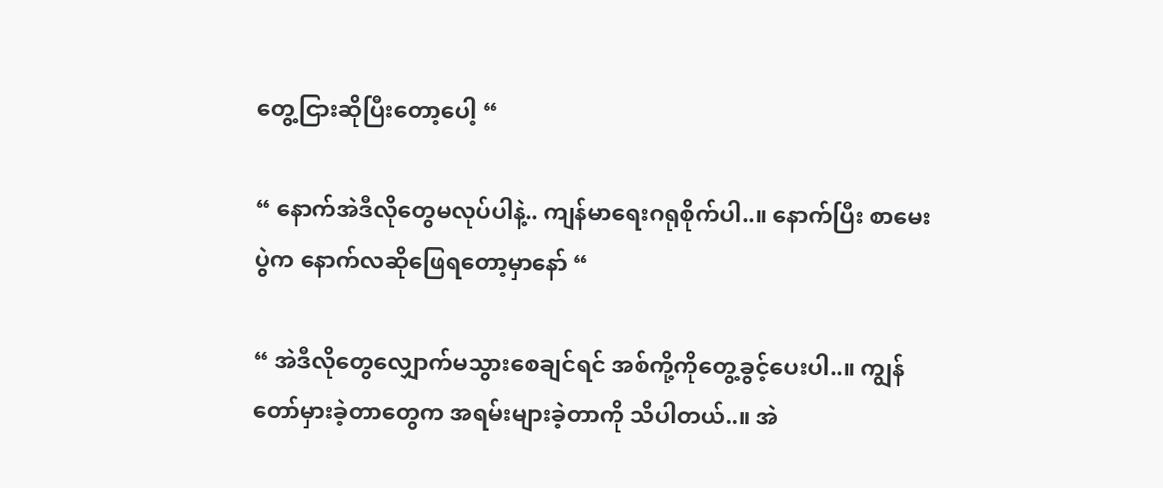တွေ့ငြားဆိုပြီးတော့ပေါ့ “

“ နောက်အဲဒီလိုတွေမလုပ်ပါနဲ့.. ကျန်မာရေးဂရုစိုက်ပါ..။ နောက်ပြီး စာမေးပွဲက နောက်လဆိုဖြေရတော့မှာနော် “

“ အဲဒီလိုတွေလျှောက်မသွားစေချင်ရင် အစ်ကို့ကိုတွေ့ခွင့်ပေးပါ..။ ကျွန်တော်မှားခဲ့တာတွေက အရမ်းများခဲ့တာကို သိပါတယ်..။ အဲ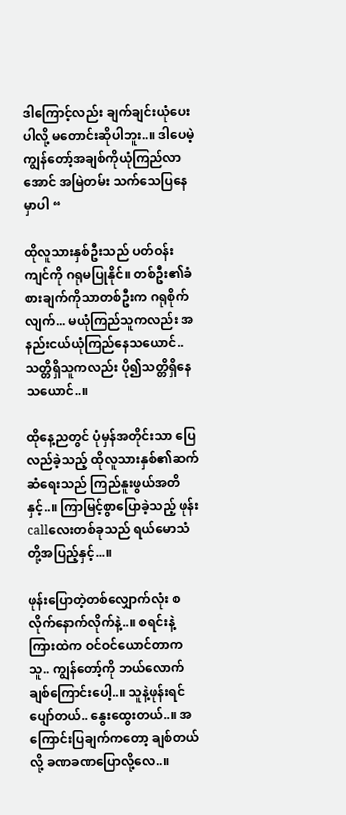ဒါကြောင့်လည်း ချက်ချင်းယုံပေးပါလို့ မတောင်းဆိုပါဘူး..။ ဒါပေမဲ့ ကျွန်တော့်အချစ်ကိုယုံကြည်လာအောင် အမြဲတမ်း သက်သေပြနေမှာပါ “

ထိုလူသားနှစ်ဦးသည် ပတ်ဝန်းကျင်ကို ဂရုမပြုနိုင်။ တစ်ဦး၏ခံစားချက်ကိုသာတစ်ဦးက ဂရုစိုက်လျက်... မယုံကြည်သူကလည်း အနည်းငယ်ယုံကြည်နေသယောင်.. သတ္တိရှိသူကလည်း ပို၍သတ္တိရှိနေသယောင်..။

ထိုနေ့ညတွင် ပုံမှန်အတိုင်းသာ ပြေလည်ခဲ့သည့် ထိုလူသားနှစ်၏ဆက်ဆံရေးသည် ကြည်နူးဖွယ်အတိနှင့်..။ ကြာမြင့်စွာပြောခဲ့သည့် ဖုန်းcallလေးတစ်ခုသည် ရယ်မောသံတို့အပြည့်နှင့်...။

ဖုန်းပြောတဲ့တစ်လျှောက်လုံး စလိုက်နောက်လိုက်နဲ့..။ စရင်းနဲ့ ကြားထဲက ဝင်ဝင်ယောင်တာက သူ.. ကျွန်တော့်ကို ဘယ်လောက်ချစ်ကြောင်းပေါ့..။ သူနဲ့ဖုန်းရင် ပျော်တယ်.. နွေးထွေးတယ်..။ အကြောင်းပြချက်ကတော့ ချစ်တယ်လို့ ခဏခဏပြောလို့လေ..။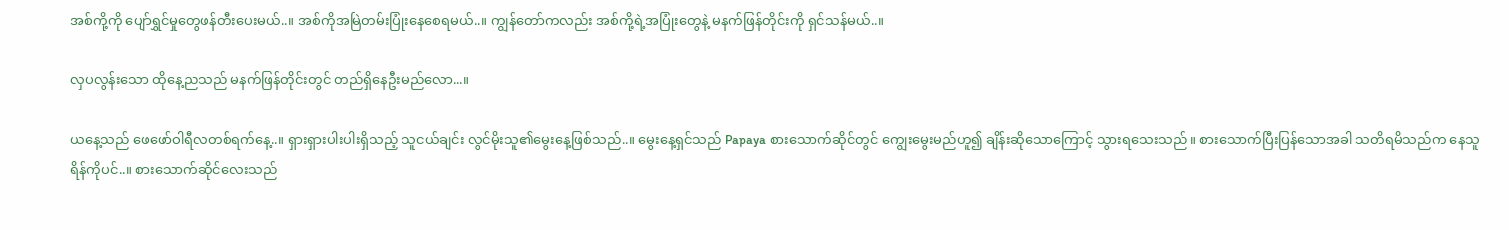အစ်ကို့ကို ပျော်ရွှင်မှုတွေဖန်တီးပေးမယ်..။ အစ်ကိုအမြဲတမ်းပြုံးနေစေရမယ်..။ ကျွန်တော်ကလည်း အစ်ကို့ရဲ့အပြုံးတွေနဲ့ မနက်ဖြန်တိုင်းကို ရှင်သန်မယ်..။

လှပလွန်းသော ထိုနေ့ညသည် မနက်ဖြန်တိုင်းတွင် တည်ရှိနေဦးမည်လော...။

ယနေ့သည် ဖေဖော်ဝါရီလတစ်ရက်နေ့..။ ရှားရှားပါးပါးရှိသည့် သူငယ်ချင်း လွင်မိုးသူ၏‌မွေးနေ့ဖြစ်သည်..။ မွေးနေ့ရှင်သည် Papaya စားသောက်ဆိုင်တွင် ကျွေးမွေးမည်ဟူ၍ ချိန်းဆိုသောကြောင့် သွားရသေးသည်။ စားသောက်ပြီးပြန်သောအခါ သတိရမိသည်က နေသူရိန်ကိုပင်..။ စားသောက်ဆိုင်လေးသည်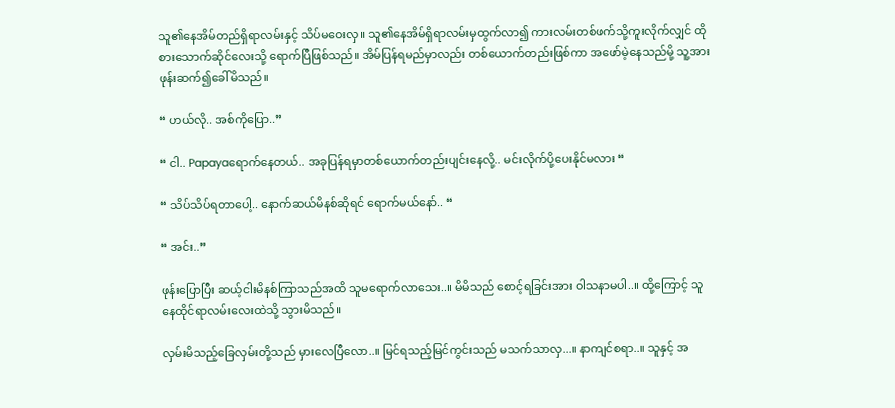သူ၏‌နေအိမ်တည်ရှိရာလမ်းနှင့် သိပ်မဝေးလှ။ သူ၏နေအိမ်ရှိရာလမ်းမှထွက်လာ၍ ကားလမ်းတစ်ဖက်သို့ကူးလိုက်လျှင် ထိုစားသောက်ဆိုင်လေးသို့ ရောက်ပြီဖြစ်သည်။ အိမ်ပြန်ရမည်မှာလည်း တစ်ယောက်တည်းဖြစ်ကာ အဖော်မဲ့နေသည်မို့ သူ့အားဖုန်းဆက်၍ခေါ်မိသည်။

“ ဟယ်လို.. အစ်ကိုပြော..”

“ ငါ.. Papayaရောက်နေတယ်.. အခုပြန်ရမှာတစ်ယောက်တည်းပျင်းနေလို့.. မင်းလိုက်ပို့ပေးနိုင်မလား “

“ သိပ်သိပ်ရတာပေါ့.. နောက်ဆယ်မိနစ်ဆိုရင် ရောက်မယ်နော်.. “

“ အင်း..”

ဖုန်းပြောပြီး ဆယ့်ငါးမိနစ်‌ကြာသည်အထိ သူမရောက်လာသေး..။ မိမိသည် စောင့်ရခြင်းအား ဝါသနာမပါ..။ ထို့ကြောင့် သူနေထိုင်ရာလမ်းလေးထဲသို့ သွားမိသည်။

လှမ်းမိသည့်ခြေလှမ်းတို့သည် မှားလေပြီလော..။ မြင်ရသည့်မြင်ကွင်းသည် မသက်သာလှ...။ နာကျင်စရာ..။ သူနှင့် အ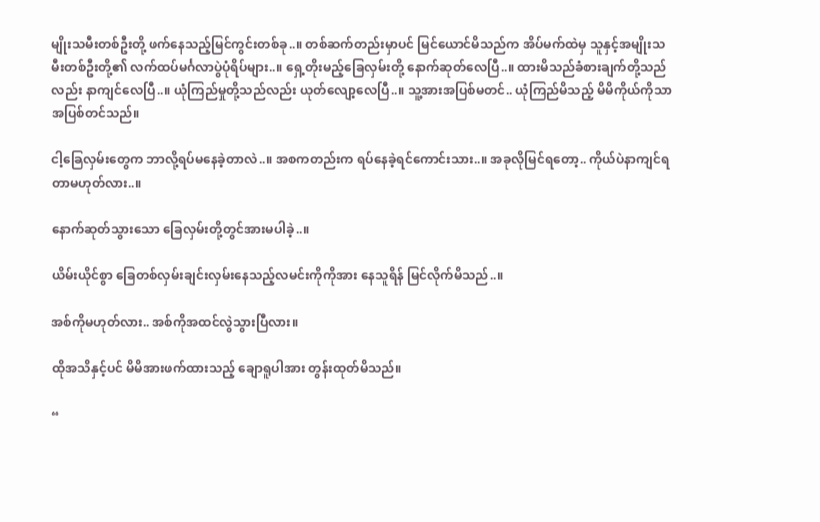မျိုးသမီးတစ်ဦးတို့ ဖက်နေသည့်မြင်ကွင်းတစ်ခု..။ တစ်ဆက်တည်းမှာပင် မြင်ယောင်မိသည်က အိပ်မက်ထဲမှ သူနှင့်အမျိုးသမီးတစ်ဦးတို့၏ လက်ထပ်မင်္ဂလာပွဲပုံရိပ်များ..။ ရှေ့တိုးမည့်ခြေလှမ်းတို့ နောက်ဆုတ်လေပြီ..။ ထားမိသည်ခံစားချက်တို့သည်လည်း နာကျင်လေပြီ..။ ယုံကြည်မှုတို့သည်လည်း ယုတ်လျော့လေပြီ..။ သူ့အားအပြစ်မတင်.. ယုံကြည်မိသည့် မိမိကိုယ်ကိုသာအပြစ်တင်သည်။

ငါ့ခြေလှမ်းတွေက ဘာလို့ရပ်မနေခဲ့တာလဲ..။ အစကတည်းက ရပ်နေခဲ့ရင်ကောင်းသား..။ အခုလိုမြင်ရတော့.. ကိုယ်ပဲနာကျင်ရတာမဟုတ်လား..။

နောက်ဆုတ်သွားသော ခြေလှမ်းတို့တွင်အားမပါခဲ့..။

ယိမ်းယိုင်စွာ ခြေတစ်လှမ်းချင်းလှမ်းနေသည့်လမင်းကိုကိုအား နေသူရိန် မြင်လိုက်မိသည်..။

အစ်ကိုမဟုတ်လား.. အစ်ကိုအထင်လွဲသွားပြီလား။

ထိုအသိနှင့်ပင် မိမိအားဖက်ထားသည့် ချောရူပါအား တွန်းထုတ်မိသည်။

“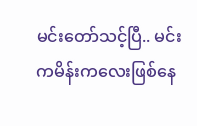မင်းတော်သင့်ပြီ.. မင်းကမိန်းကလေးဖြစ်နေ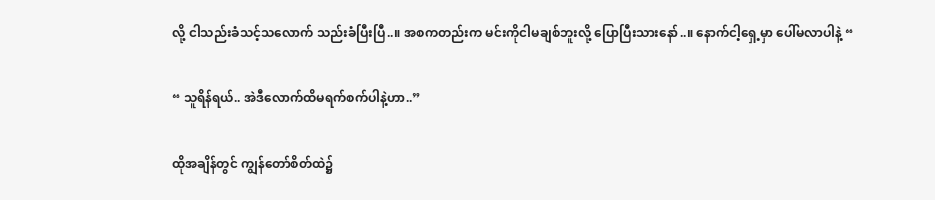လို့ ငါသည်းခံသင့်သလောက် သည်းခံပြီးပြီ..။ အစကတည်းက မင်းကိုငါမချစ်ဘူးလို့ ပြောပြီးသားနော်..။ နောက်ငါ့ရှေ့မှာ ပေါ်မလာပါနဲ့ “

“ သူရိန်ရယ်.. အဲဒီလောက်ထိမရက်စက်ပါနဲ့ဟာ..”

ထိုအချိန်တွင် ကျွန်တော်စိတ်ထဲ၌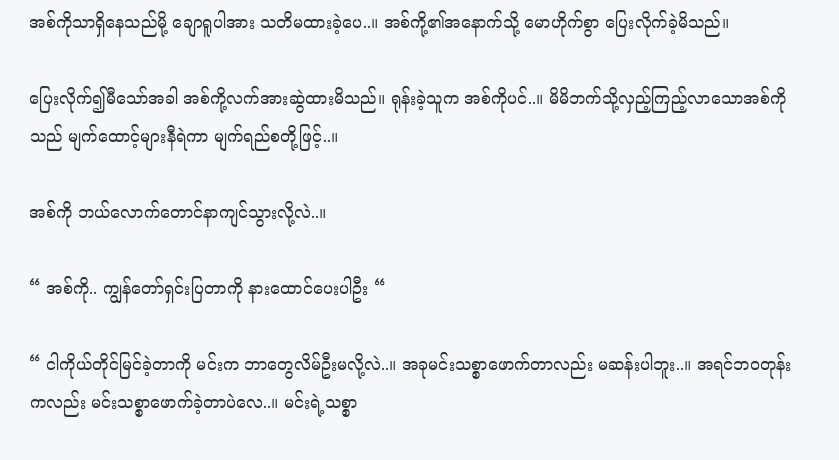အစ်ကိုသာရှိနေသည်မို့ ချောရူပါအား သတိမထားခဲ့ပေ..။ အစ်ကို့၏အနောက်သို့ မောဟိုက်စွာ ပြေးလိုက်ခဲ့မိသည်။

ပြေးလိုက်၍မီသော်အခါ အစ်ကို့လက်အားဆွဲထားမိသည်။ ရုန်းခဲ့သူက အစ်ကို‌ပင်..။ မိမိဘက်သို့လှည့်ကြည့်လာသောအစ်ကိုသည် မျက်ထောင့်များနီရဲကာ မျက်ရည်စတို့ဖြင့်..။

အစ်ကို ဘယ်လောက်တောင်နာကျင်သွားလို့လဲ..။

“ အစ်ကို.. ကျွန်တော်ရှင်းပြတာကို နားထောင်ပေးပါဦး “

“ ငါကိုယ်တိုင်မြင်ခဲ့တာကို မင်းက ဘာတွေလိမ်ဦးမလို့လဲ..။ အခုမင်းသစ္စာဖောက်တာလည်း မဆန်းပါဘူး..။ အရင်ဘဝတုန်းကလည်း မင်းသစ္စာဖောက်ခဲ့တာပဲလေ..။ မင်းရဲ့သစ္စာ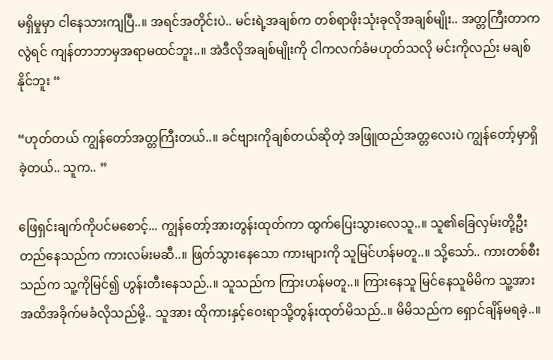မရှိမှုမှာ ငါနေသားကျပြီ..။ အရင်အတိုင်းပဲ.. မင်းရဲ့အချစ်က တစ်ရာဖိုးသုံးခုလိုအချစ်မျိုး.. အတ္တကြီးတာကလွဲရင် ကျန်တာဘာမှအရာမထင်ဘူး..။ အဲဒီလိုအချစ်မျိုးကို ငါကလက်ခံမဟုတ်သလို မင်းကိုလည်း မချစ်နိုင်ဘူး “

“ဟုတ်တယ် ကျွန်တော်အတ္တကြီးတယ်..။ ခင်ဗျားကိုချစ်တယ်ဆိုတဲ့ အဖြူထည်အတ္တလေးပဲ ကျွန်တော့်မှာရှိခဲ့တယ်.. သူက.. ”

ဖြေရှင်းချက်ကိုပင်မစောင့်... ကျွန်တော့်အားတွန်းထုတ်ကာ ထွက်ပြေးသွားလေသူ..။ သူ၏ခြေလှမ်းတို့ဦးတည်နေသည်က ကားလမ်းမဆီ..။ ဖြတ်သွားနေသော ကားများကို သူမြင်ဟန်မတူ..။ သို့သော်.. ကားတစ်စီးသည်က သူ့ကိုမြင်၍ ဟွန်း‌တီးနေသည်..။ သူသည်က ကြားဟန်မတူ..။ ကြားနေသူ မြင်နေသူမိမိက သူ့အားအထိအခိုက်မခံလိုသည်မို့.. သူအား ထိုကားနှင့်ဝေးရာသို့တွန်းထုတ်မိသည်..။ မိမိသည်က ရှောင်ချိန်မရခဲ့..။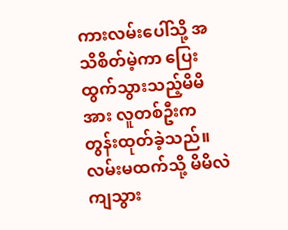ကားလမ်းပေါ်သို့ အသိစိတ်မဲ့ကာ ပြေးထွက်သွားသည့်မိမိအား လူတစ်ဦးက တွန်းထုတ်ခဲ့သည်။ လမ်းမထက်သို့ မိမိလဲကျသွား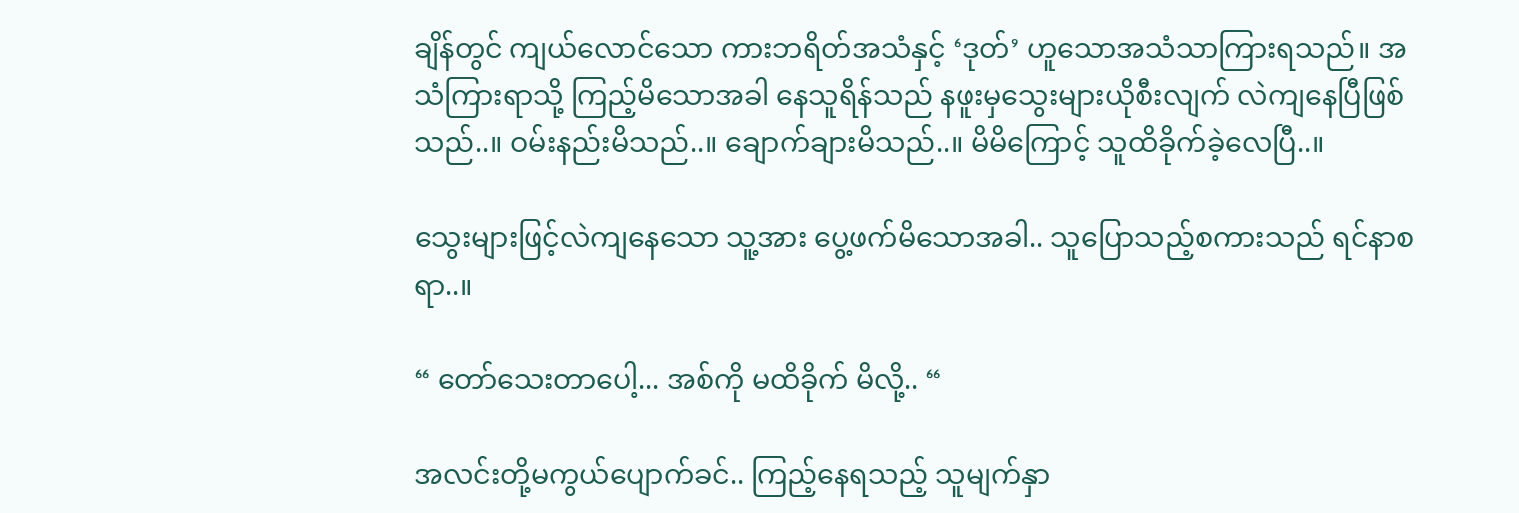ချိန်တွင် ကျယ်လောင်သော ကားဘရိတ်အသံနှင့် ‘ဒုတ်’ ဟူသောအသံသာကြားရသည်။ အသံကြားရာသို့ ကြည့်မိသောအခါ နေသူရိန်သည် ‌နဖူးမှသွေးများယိုစီးလျက် လဲကျနေပြီဖြစ်သည်..။ ‌ဝမ်းနည်းမိသည်..။ ချောက်ချားမိသည်..။ မိမိကြောင့် သူထိခိုက်ခဲ့လေပြီ..။

သွေးများဖြင့်လဲကျနေသော သူ့အား ပွေ့ဖက်မိသောအခါ.. သူပြောသည့်စကားသည် ရင်နာစရာ..။

“ တော်သေးတာပေါ့... အစ်ကို မထိခိုက် မိလို့.. “

အလင်းတို့မကွယ်ပျောက်ခင်.. ကြည့်နေရသည့် သူမျက်နှာ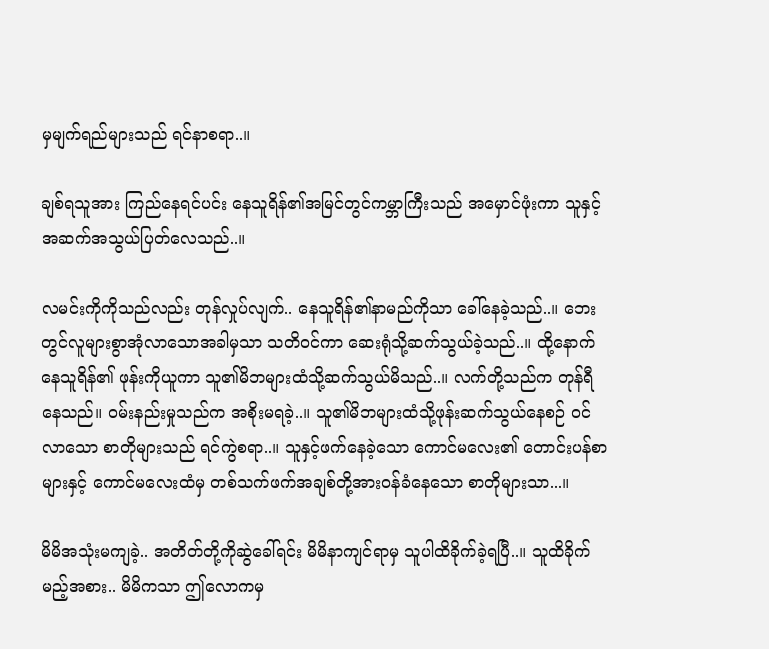မှမျက်ရည်များသည် ရင်နာစရာ..။

ချစ်ရသူအား ကြည်‌နေရင်ပင်း နေသူရိန်၏အမြင်တွင်ကမ္ဘာကြီးသည် အမှောင်ဖုံးကာ သူနှင့်အဆက်အသွယ်ပြတ်လေသည်..။

လမင်းကိုကိုသည်လည်း တုန်လှုပ်လျက်.. နေသူရိန်၏နာမည်ကိုသာ ခေါ်နေခဲ့သည်..။ ဘေးတွင်လူများစွာအုံလာသောအခါမှသာ သတိဝင်ကာ ဆေးရုံသို့ဆက်သွယ်ခဲ့သည်..။ ထို့နောက်နေသူရိန်၏ ဖုန်းကိုယူကာ သူ၏မိဘများထံသို့ဆက်သွယ်မိသည်..။ လက်တို့သည်က တုန်‌ရီနေသည်။ ဝမ်းနည်းမှုသည်က အစိုးမရခဲ့..။ သူ၏မိဘများထံသို့ဖုန်းဆက်သွယ်နေစဉ် ဝင်လာသော စာတိုများသည် ရင်ကွဲစရာ..။ သူနှင့်ဖက်နေခဲ့သော ကောင်မလေး၏ တောင်းပန်စာများနှင့် ကောင်မလေးထံမှ တစ်သက်ဖက်အချစ်တို့အားဝန်ခံနေသော စာတိုများသာ...။

မိမိအသုံးမကျခဲ့.. အတိတ်တို့ကိုဆွဲခေါ်ရင်း မိမိနာကျင်ရာမှ သူပါထိခိုက်ခဲ့ရပြီ..။ သူထိခိုက်မည့်အစား.. မိမိကသာ ဤလောကမှ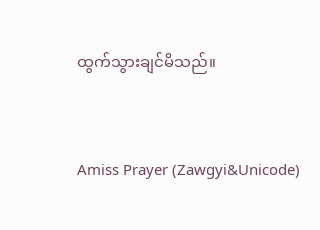ထွက်သွားချင်မိသည်။


Amiss Prayer (Zawgyi&Unicode)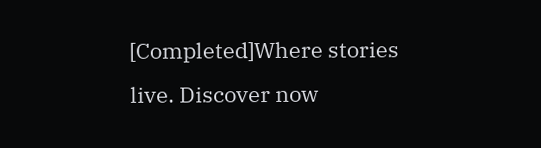[Completed]Where stories live. Discover now